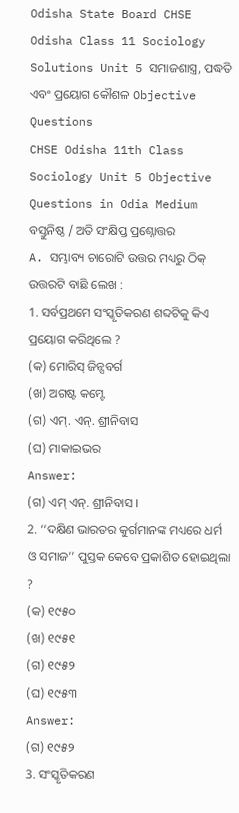Odisha State Board CHSE Odisha Class 11 Sociology Solutions Unit 5 ସମାଜଶାସ୍ତ୍ର, ପଦ୍ଧତି ଏବଂ ପ୍ରୟୋଗ କୌଶଳ Objective Questions
CHSE Odisha 11th Class Sociology Unit 5 Objective Questions in Odia Medium
ବସ୍ତୁନିଷ୍ଠ / ଅତି ସଂକ୍ଷିପ୍ତ ପ୍ରଶ୍ନୋତ୍ତର
A. ସମ୍ଭାବ୍ୟ ଚାରୋଟି ଉତ୍ତର ମଧ୍ୟରୁ ଠିକ୍ ଉତ୍ତରଟି ବାଛି ଲେଖ :
1. ସର୍ବପ୍ରଥମେ ସଂସ୍କୃତିକରଣ ଶବ୍ଦଟିକୁ କିଏ ପ୍ରୟୋଗ କରିଥିଲେ ?
(କ) ମୋରିସ୍ ଜିନ୍ସବର୍ଗ
(ଖ) ଅଗଷ୍ଟ କମ୍ଟେ
(ଗ) ଏମ୍. ଏନ୍. ଶ୍ରୀନିବାସ
(ଘ) ମାକାଇଭର
Answer:
(ଗ) ଏମ୍ ଏନ୍. ଶ୍ରୀନିବାସ ।
2. ‘‘ଦକ୍ଷିଣ ଭାରତର କୁର୍ଗମାନଙ୍କ ମଧ୍ୟରେ ଧର୍ମ ଓ ସମାଜ’’ ପୁସ୍ତକ କେବେ ପ୍ରକାଶିତ ହୋଇଥିଲା ?
(କ) ୧୯୫୦
(ଖ) ୧୯୫୧
(ଗ) ୧୯୫୨
(ଘ) ୧୯୫୩
Answer:
(ଗ) ୧୯୫୨
3. ସଂସ୍କୃତିକରଣ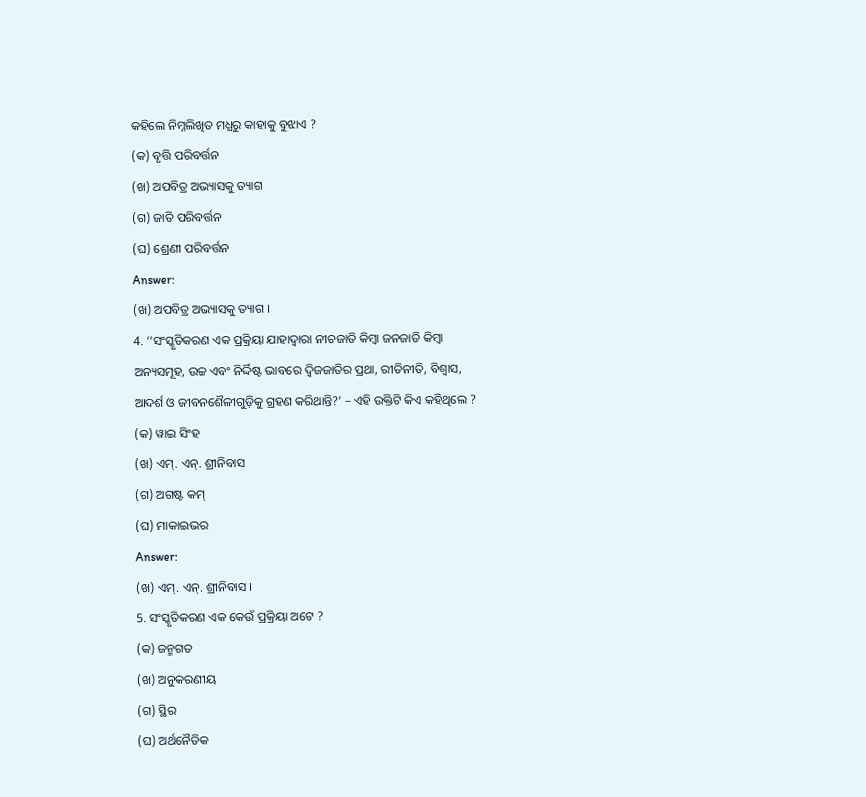କହିଲେ ନିମ୍ନଲିଖିତ ମଧ୍ଯରୁ କାହାକୁ ବୁଝାଏ ?
(କ) ବୃତ୍ତି ପରିବର୍ତ୍ତନ
(ଖ) ଅପବିତ୍ର ଅଭ୍ୟାସକୁ ତ୍ୟାଗ
(ଗ) ଜାତି ପରିବର୍ତ୍ତନ
(ଘ) ଶ୍ରେଣୀ ପରିବର୍ତ୍ତନ
Answer:
(ଖ) ଅପବିତ୍ର ଅଭ୍ୟାସକୁ ତ୍ୟାଗ ।
4. ‘‘ସଂସ୍କୃତିକରଣ ଏକ ପ୍ରକ୍ରିୟା ଯାହାଦ୍ଵାରା ନୀଚଜାତି କିମ୍ବା ଜନଜାତି କିମ୍ବା ଅନ୍ୟସମୂହ, ଉଚ୍ଚ ଏବଂ ନିର୍ଦ୍ଦିଷ୍ଟ ଭାବରେ ଦ୍ବିଜଜାତିର ପ୍ରଥା, ରୀତିନୀତି, ବିଶ୍ବାସ, ଆଦର୍ଶ ଓ ଜୀବନଶୈଳୀଗୁଡ଼ିକୁ ଗ୍ରହଣ କରିଥାନ୍ତି?’ – ଏହି ଉକ୍ତିଟି କିଏ କହିଥିଲେ ?
(କ) ୱାଇ ସିଂହ
(ଖ) ଏମ୍. ଏନ୍. ଶ୍ରୀନିବାସ
(ଗ) ଅଗଷ୍ଟ କମ୍
(ଘ) ମାକାଇଭର
Answer:
(ଖ) ଏମ୍. ଏନ୍. ଶ୍ରୀନିବାସ ।
5. ସଂସ୍କୃତିକରଣ ଏକ କେଉଁ ପ୍ରକ୍ରିୟା ଅଟେ ?
(କ) ଜନ୍ମଗତ
(ଖ) ଅନୁକରଣୀୟ
(ଗ) ସ୍ଥିର
(ଘ) ଅର୍ଥନୈତିକ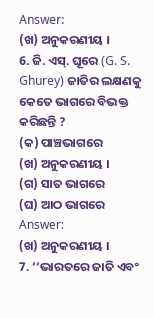Answer:
(ଖ) ଅନୁକରଣୀୟ ।
6. ଜି. ଏସ୍. ଘୂରେ (G. S. Ghurey) ଜାତିର ଲକ୍ଷଣକୁ କେତେ ଭାଗରେ ବିଭକ୍ତ କରିଛନ୍ତି ?
(କ) ପାଞ୍ଚଭାଗରେ
(ଖ) ଅନୁକରଣୀୟ ।
(ଗ) ସାତ ଭାଗରେ
(ଘ) ଆଠ ଭାଗରେ
Answer:
(ଖ) ଅନୁକରଣୀୟ ।
7. ‘‘ଭାରତରେ ଜାତି ଏବଂ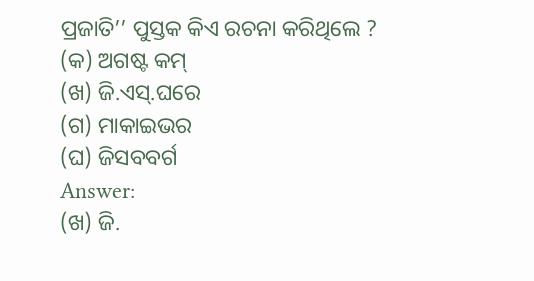ପ୍ରଜାତି’’ ପୁସ୍ତକ କିଏ ରଚନା କରିଥିଲେ ?
(କ) ଅଗଷ୍ଟ କମ୍
(ଖ) ଜି.ଏସ୍.ଘରେ
(ଗ) ମାକାଇଭର
(ଘ) ଜିସବବର୍ଗ
Answer:
(ଖ) ଜି.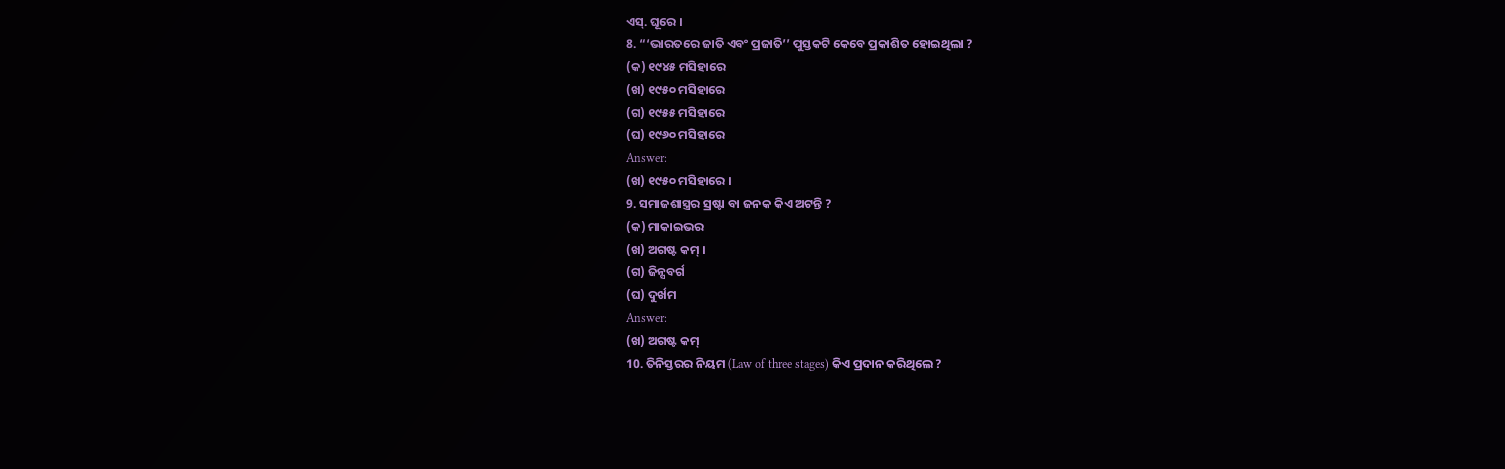ଏସ୍. ଘୂରେ ।
8. “‘ଭାରତରେ ଜାତି ଏବଂ ପ୍ରଜାତି’’ ପୁସ୍ତକଟି କେବେ ପ୍ରକାଶିତ ହୋଇଥିଲା ?
(କ) ୧୯୪୫ ମସିହାରେ
(ଖ) ୧୯୫୦ ମସିହାରେ
(ଗ) ୧୯୫୫ ମସିହାରେ
(ଘ) ୧୯୬୦ ମସିହାରେ
Answer:
(ଖ) ୧୯୫୦ ମସିହାରେ ।
9. ସମାଜଶାସ୍ତ୍ରର ସ୍ରଷ୍ଟା ବା ଜନକ କିଏ ଅଟନ୍ତି ?
(କ) ମାକାଇଭର
(ଖ) ଅଗଷ୍ଟ କମ୍ ।
(ଗ) ଜିନ୍ସବର୍ଗ
(ଘ) ଦୁର୍ଖମ
Answer:
(ଖ) ଅଗଷ୍ଟ କମ୍
10. ତିନିସ୍ତରର ନିୟମ (Law of three stages) କିଏ ପ୍ରଦାନ କରିଥିଲେ ?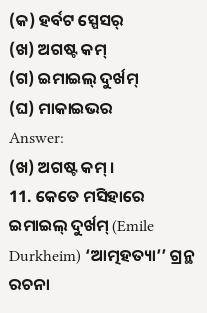(କ) ହର୍ବଟ ସ୍ପେସର୍
(ଖ) ଅଗଷ୍ଟ କମ୍
(ଗ) ଇମାଇଲ୍ ଦୁର୍ଖମ୍
(ଘ) ମାକାଇଭର
Answer:
(ଖ) ଅଗଷ୍ଟ କମ୍ ।
11. କେତେ ମସିହାରେ ଇମାଇଲ୍ ଦୁର୍ଖମ୍ (Emile Durkheim) ‘ଆତ୍ମହତ୍ୟା’’ ଗ୍ରନ୍ଥ ରଚନା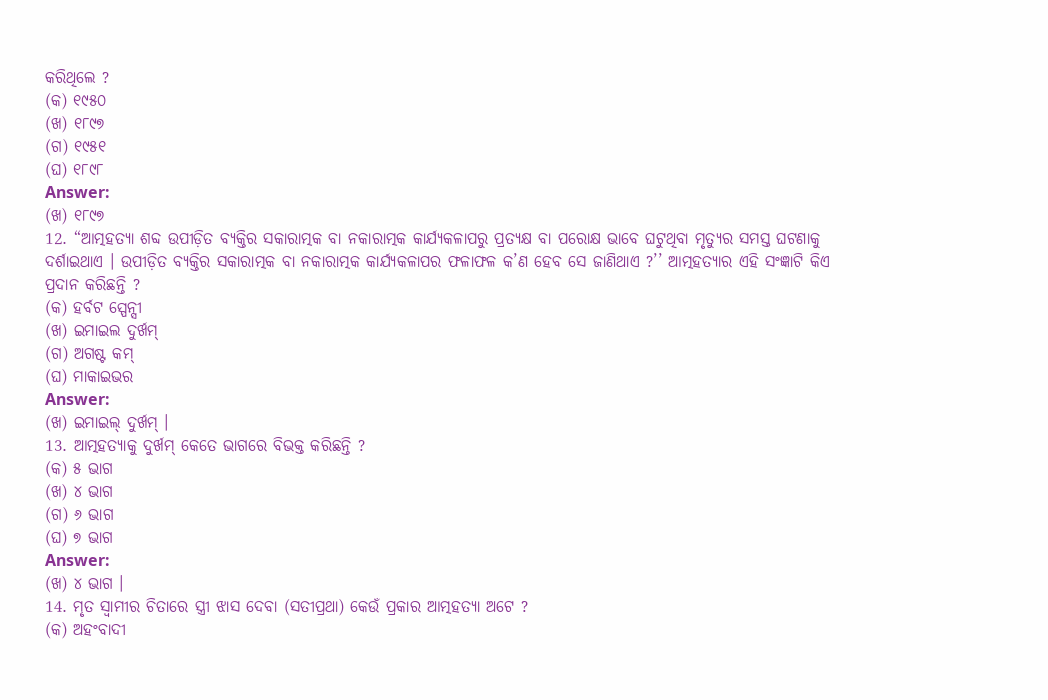କରିଥିଲେ ?
(କ) ୧୯୫୦
(ଖ) ୧୮୯୭
(ଗ) ୧୯୫୧
(ଘ) ୧୮୯୮
Answer:
(ଖ) ୧୮୯୭
12. “ଆତ୍ମହତ୍ୟା ଶବ୍ଦ ଉପୀଡ଼ିତ ବ୍ୟକ୍ତିର ସକାରାତ୍ମକ ବା ନକାରାତ୍ମକ କାର୍ଯ୍ୟକଳାପରୁ ପ୍ରତ୍ୟକ୍ଷ ବା ପରୋକ୍ଷ ଭାବେ ଘଟୁଥିବା ମୃତ୍ୟୁର ସମସ୍ତ ଘଟଣାକୁ ଦର୍ଶାଇଥାଏ । ଉପୀଡ଼ିତ ବ୍ୟକ୍ତିର ସକାରାତ୍ମକ ବା ନକାରାତ୍ମକ କାର୍ଯ୍ୟକଳାପର ଫଳାଫଳ କ’ଣ ହେବ ସେ ଜାଣିଥାଏ ?’’ ଆତ୍ମହତ୍ୟାର ଏହି ସଂଜ୍ଞାଟି କିଏ ପ୍ରଦାନ କରିଛନ୍ତି ?
(କ) ହର୍ବଟ ସ୍ପେନ୍ସୀ
(ଖ) ଇମାଇଲ ଦୁର୍ଖମ୍
(ଗ) ଅଗଷ୍ଟ କମ୍
(ଘ) ମାକାଇଭର
Answer:
(ଖ) ଇମାଇଲ୍ ଦୁର୍ଖମ୍ ।
13. ଆତ୍ମହତ୍ୟାକୁ ଦୁର୍ଖମ୍ କେତେ ଭାଗରେ ବିଭକ୍ତ କରିଛନ୍ତି ?
(କ) ୫ ଭାଗ
(ଖ) ୪ ଭାଗ
(ଗ) ୬ ଭାଗ
(ଘ) ୭ ଭାଗ
Answer:
(ଖ) ୪ ଭାଗ ।
14. ମୃତ ସ୍ଵାମୀର ଚିତାରେ ସ୍ତ୍ରୀ ଝାସ ଦେବା (ସତୀପ୍ରଥା) କେଉଁ ପ୍ରକାର ଆତ୍ମହତ୍ୟା ଅଟେ ?
(କ) ଅହଂବାଦୀ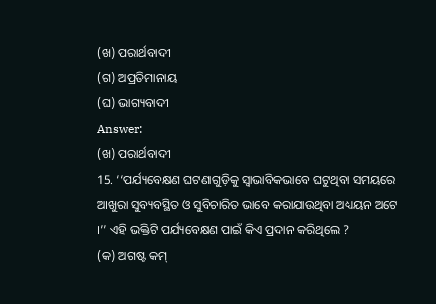(ଖ) ପରାର୍ଥବାଦୀ
(ଗ) ଅପ୍ରତିମାନାୟ
(ଘ) ଭାଗ୍ୟବାଦୀ
Answer:
(ଖ) ପରାର୍ଥବାଦୀ
15. ‘‘ପର୍ଯ୍ୟବେକ୍ଷଣ ଘଟଣାଗୁଡ଼ିକୁ ସ୍ଵାଭାବିକଭାବେ ଘଟୁଥିବା ସମୟରେ ଆଖୁରା ସୁବ୍ୟବସ୍ଥିତ ଓ ସୁବିଚାରିତ ଭାବେ କରାଯାଉଥିବା ଅଧ୍ୟୟନ ଅଟେ ।’’ ଏହି ଭକ୍ତିଟି ପର୍ଯ୍ୟବେକ୍ଷଣ ପାଇଁ କିଏ ପ୍ରଦାନ କରିଥିଲେ ?
(କ) ଅଗଷ୍ଟ କମ୍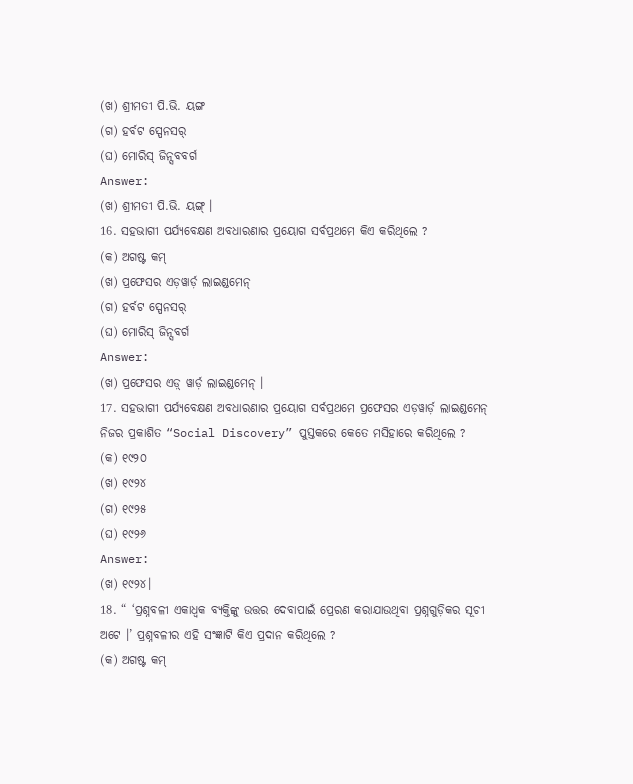(ଖ) ଶ୍ରୀମତୀ ପି.ଭି. ୟଙ୍ଗ
(ଗ) ହର୍ବଟ ସ୍ପେନସର୍
(ଘ) ମୋରିସ୍ ଜିନ୍ସବବର୍ଗ
Answer:
(ଖ) ଶ୍ରୀମତୀ ପି.ଭି. ୟଙ୍ଗ୍ ।
16. ସହଭାଗୀ ପର୍ଯ୍ୟବେକ୍ଷଣ ଅବଧାରଣାର ପ୍ରୟୋଗ ସର୍ବପ୍ରଥମେ କିଏ କରିଥିଲେ ?
(କ) ଅଗଷ୍ଟ କମ୍
(ଖ) ପ୍ରଫେସର ଏଡ଼ୱାର୍ଡ଼ ଲାଇଣ୍ଡମେନ୍
(ଗ) ହର୍ବଟ ସ୍ପେନସର୍
(ଘ) ମୋରିସ୍ ଜିନ୍ସବର୍ଗ
Answer:
(ଖ) ପ୍ରଫେସର ଏଡ଼୍ ୱାର୍ଡ଼ ଲାଇଣ୍ଡମେନ୍ ।
17. ସହଭାଗୀ ପର୍ଯ୍ୟବେକ୍ଷଣ ଅବଧାରଣାର ପ୍ରୟୋଗ ସର୍ବପ୍ରଥମେ ପ୍ରଫେସର ଏଡ଼ୱାର୍ଡ଼ ଲାଇଣ୍ଡମେନ୍ ନିଜର ପ୍ରକାଶିତ “Social Discovery” ପୁସ୍ତକରେ କେତେ ମସିହାରେ କରିଥିଲେ ?
(କ) ୧୯୨୦
(ଖ) ୧୯୨୪
(ଗ) ୧୯୨୫
(ଘ) ୧୯୨୬
Answer:
(ଖ) ୧୯୨୪।
18. “ ‘ପ୍ରଶ୍ନବଳୀ ଏକାଧ୍ଵକ ବ୍ୟକ୍ତିଙ୍କୁ ଉତ୍ତର ଦେବାପାଇଁ ପ୍ରେରଣ କରାଯାଉଥିବା ପ୍ରଶ୍ନଗୁଡ଼ିକର ସୂଚୀ ଅଟେ ।’ ପ୍ରଶ୍ନବଳୀର ଏହି ସଂଜ୍ଞାଟି କିଏ ପ୍ରଦାନ କରିଥିଲେ ?
(କ) ଅଗଷ୍ଟ କମ୍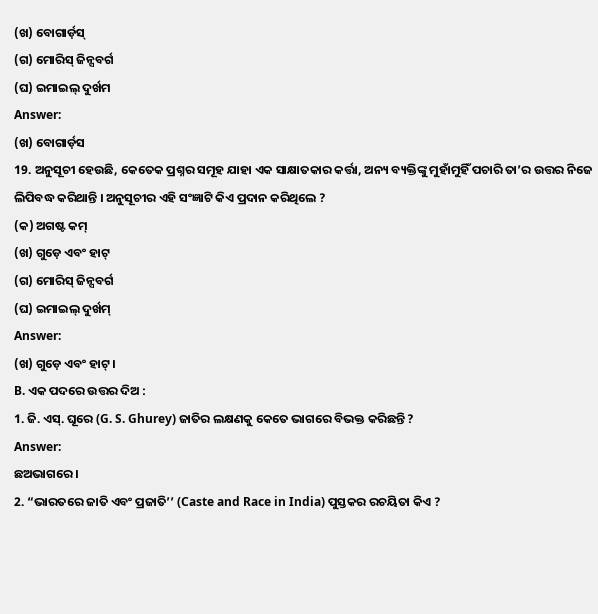(ଖ) ବୋଗାର୍ଡ଼ସ୍
(ଗ) ମୋରିସ୍ ଜିନ୍ସବର୍ଗ
(ଘ) ଇମାଇଲ୍ ଦୁର୍ଖମ
Answer:
(ଖ) ବୋଗାର୍ଡ଼ସ
19. ଅନୁସୂଚୀ ହେଉଛି, କେତେକ ପ୍ରଶ୍ନର ସମୂହ ଯାହା ଏକ ସାକ୍ଷାତକାର କର୍ତ୍ତା, ଅନ୍ୟ ବ୍ୟକ୍ତିଙ୍କୁ ମୁହାଁମୁହିଁ ପଚାରି ତା’ର ଉତ୍ତର ନିଜେ ଲିପିବଦ୍ଧ କରିଥାନ୍ତି । ଅନୁସୂଚୀର ଏହି ସଂଜ୍ଞାଟି କିଏ ପ୍ରଦାନ କରିଥିଲେ ?
(କ) ଅଗଷ୍ଟ କମ୍
(ଖ) ଗୁଡ଼େ ଏବଂ ହାଟ୍
(ଗ) ମୋରିସ୍ ଜିନ୍ସବର୍ଗ
(ଘ) ଇମାଇଲ୍ ଦୁର୍ଖମ୍
Answer:
(ଖ) ଗୁଡ଼େ ଏବଂ ହାଟ୍ ।
B. ଏକ ପଦରେ ଉତ୍ତର ଦିଅ :
1. ଜି. ଏସ୍. ଘୂରେ (G. S. Ghurey) ଜାତିର ଲକ୍ଷଣକୁ କେତେ ଭାଗରେ ବିଭକ୍ତ କରିଛନ୍ତି ?
Answer:
ଛଅଭାଗରେ ।
2. “ଭାରତରେ ଜାତି ଏବଂ ପ୍ରଜାତି’’ (Caste and Race in India) ପୁସ୍ତକର ରଚୟିତା କିଏ ?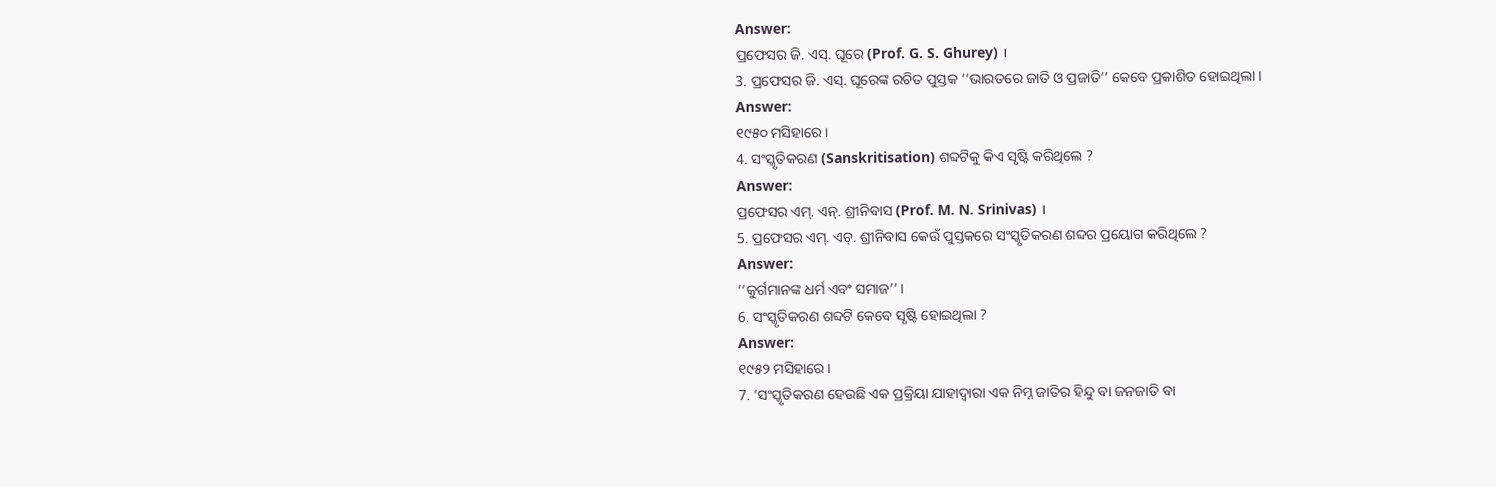Answer:
ପ୍ରଫେସର ଜି. ଏସ୍. ଘୂରେ (Prof. G. S. Ghurey) ।
3. ପ୍ରଫେସର ଜି. ଏସ୍. ଘୂରେଙ୍କ ରଚିତ ପୁସ୍ତକ ‘‘ଭାରତରେ ଜାତି ଓ ପ୍ରଜାତି’’ କେବେ ପ୍ରକାଶିତ ହୋଇଥିଲା ।
Answer:
୧୯୫୦ ମସିହାରେ ।
4. ସଂସ୍କୃତିକରଣ (Sanskritisation) ଶବ୍ଦଟିକୁ କିଏ ସୃଷ୍ଟି କରିଥିଲେ ?
Answer:
ପ୍ରଫେସର ଏମ୍. ଏନ୍. ଶ୍ରୀନିବାସ (Prof. M. N. Srinivas) ।
5. ପ୍ରଫେସର ଏମ୍. ଏଚ୍. ଶ୍ରୀନିବାସ କେଉଁ ପୁସ୍ତକରେ ସଂସ୍କୃତିକରଣ ଶବ୍ଦର ପ୍ରୟୋଗ କରିଥିଲେ ?
Answer:
‘‘କୁର୍ଗମାନଙ୍କ ଧର୍ମ ଏବଂ ସମାଜ’’ ।
6. ସଂସ୍କୃତିକରଣ ଶବ୍ଦଟି କେବେ ସୃଷ୍ଟି ହୋଇଥିଲା ?
Answer:
୧୯୫୨ ମସିହାରେ ।
7. ‘ସଂସ୍କୃତିକରଣ ହେଉଛି ଏକ ପ୍ରକ୍ରିୟା ଯାହାଦ୍ଵାରା ଏକ ନିମ୍ନ ଜାତିର ହିନ୍ଦୁ ବା ଜନଜାତି ବା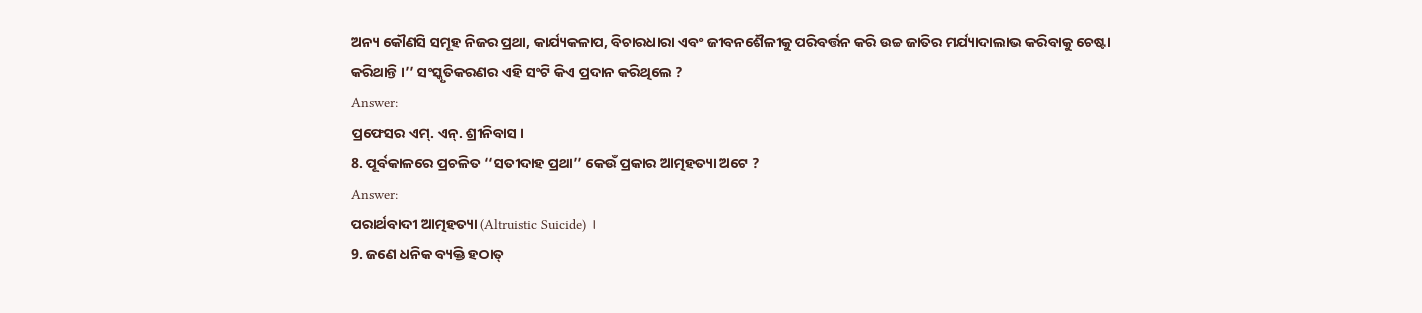ଅନ୍ୟ କୌଣସି ସମୂହ ନିଜର ପ୍ରଥା, କାର୍ଯ୍ୟକଳାପ, ବିଚାରଧାରା ଏବଂ ଜୀବନଶୈଳୀକୁ ପରିବର୍ତ୍ତନ କରି ଉଚ୍ଚ ଜାତିର ମର୍ଯ୍ୟାଦାଲାଭ କରିବାକୁ ଚେଷ୍ଟା କରିଥାନ୍ତି ।’’ ସଂସ୍କୃତିକରଣର ଏହି ସଂଟି କିଏ ପ୍ରଦାନ କରିଥିଲେ ?
Answer:
ପ୍ରଫେସର ଏମ୍. ଏନ୍. ଶ୍ରୀନିବାସ ।
8. ପୂର୍ବକାଳରେ ପ୍ରଚଳିତ ‘‘ସତୀଦାହ ପ୍ରଥା’’ କେଉଁ ପ୍ରକାର ଆତ୍ମହତ୍ୟା ଅଟେ ?
Answer:
ପରାର୍ଥବାଦୀ ଆତ୍ମହତ୍ୟା (Altruistic Suicide) ।
9. ଜଣେ ଧନିକ ବ୍ୟକ୍ତି ହଠାତ୍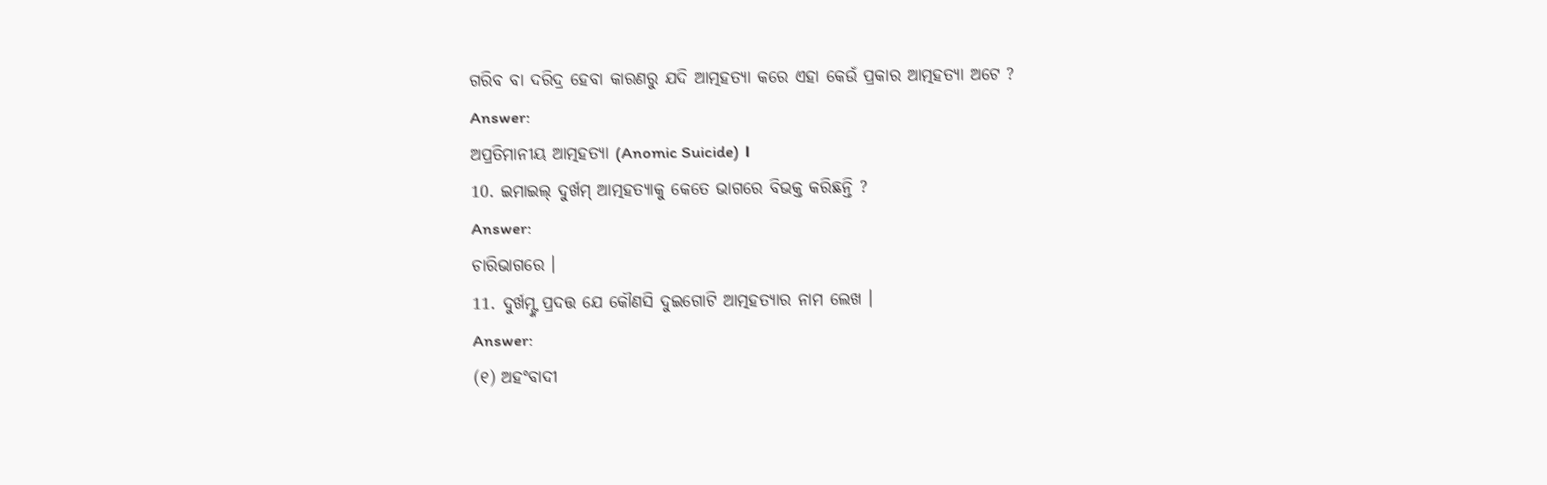ଗରିବ ବା ଦରିଦ୍ର ହେବା କାରଣରୁ ଯଦି ଆତ୍ମହତ୍ୟା କରେ ଏହା କେଉଁ ପ୍ରକାର ଆତ୍ମହତ୍ୟା ଅଟେ ?
Answer:
ଅପ୍ରତିମାନୀୟ ଆତ୍ମହତ୍ୟା (Anomic Suicide) ।
10. ଇମାଇଲ୍ ଦୁର୍ଖମ୍ ଆତ୍ମହତ୍ୟାକୁ କେତେ ଭାଗରେ ବିଭକ୍ତ କରିଛନ୍ତି ?
Answer:
ଚାରିଭାଗରେ ।
11. ଦୁର୍ଖମ୍ଙ୍କ ପ୍ରଦତ୍ତ ଯେ କୌଣସି ଦୁଇଗୋଟି ଆତ୍ମହତ୍ୟାର ନାମ ଲେଖ ।
Answer:
(୧) ଅହଂବାଦୀ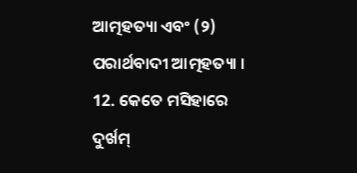ଆତ୍ମହତ୍ୟା ଏବଂ (୨) ପରାର୍ଥବାଦୀ ଆତ୍ମହତ୍ୟା ।
12. କେତେ ମସିହାରେ ଦୁର୍ଖମ୍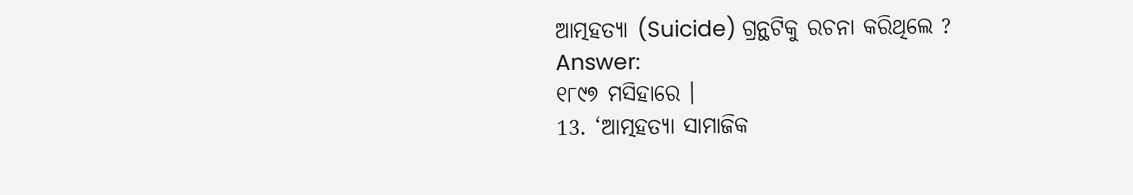ଆତ୍ମହତ୍ୟା (Suicide) ଗ୍ରନ୍ଥଟିକୁ ରଚନା କରିଥିଲେ ?
Answer:
୧୮୯୭ ମସିହାରେ ।
13. ‘ଆତ୍ମହତ୍ୟା ସାମାଜିକ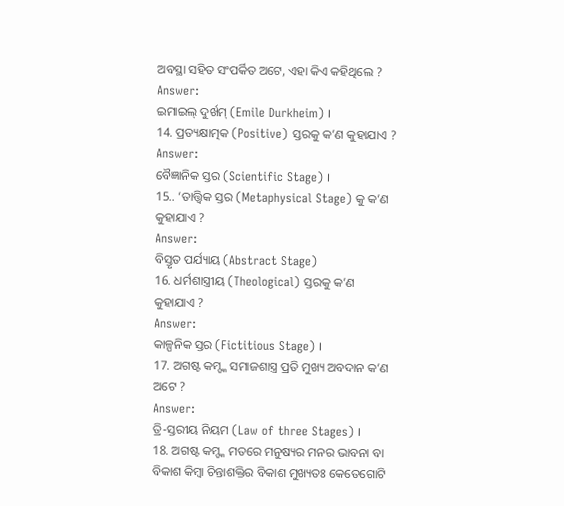ଅବସ୍ଥା ସହିତ ସଂପର୍କିତ ଅଟେ, ଏହା କିଏ କହିଥିଲେ ?
Answer:
ଇମାଇଲ୍ ଦୁର୍ଖମ୍ (Emile Durkheim) ।
14. ପ୍ରତ୍ୟକ୍ଷାତ୍ମକ (Positive) ସ୍ତରକୁ କ’ଣ କୁହାଯାଏ ?
Answer:
ବୈଜ୍ଞାନିକ ସ୍ତର (Scientific Stage) ।
15.. ‘ତାତ୍ତ୍ଵିକ ସ୍ତର (Metaphysical Stage) କୁ କ’ଣ କୁହାଯାଏ ?
Answer:
ବିସ୍ତୃତ ପର୍ଯ୍ୟାୟ (Abstract Stage)
16. ଧର୍ମଶାସ୍ତ୍ରୀୟ (Theological) ସ୍ତରକୁ କ’ଣ କୁହାଯାଏ ?
Answer:
କାଳ୍ପନିକ ସ୍ତର (Fictitious Stage) ।
17. ଅଗଷ୍ଟ କମ୍ଙ୍କ ସମାଜଶାସ୍ତ୍ର ପ୍ରତି ମୁଖ୍ୟ ଅବଦାନ କ’ଣ ଅଟେ ?
Answer:
ତ୍ରି-ସ୍ତରୀୟ ନିୟମ (Law of three Stages) ।
18. ଅଗଷ୍ଟ କମ୍ଙ୍କ ମତରେ ମନୁଷ୍ୟର ମନର ଭାବନା ବା ବିକାଶ କିମ୍ବା ଚିନ୍ତାଶକ୍ତିର ବିକାଶ ମୁଖ୍ୟତଃ କେତେଗୋଟି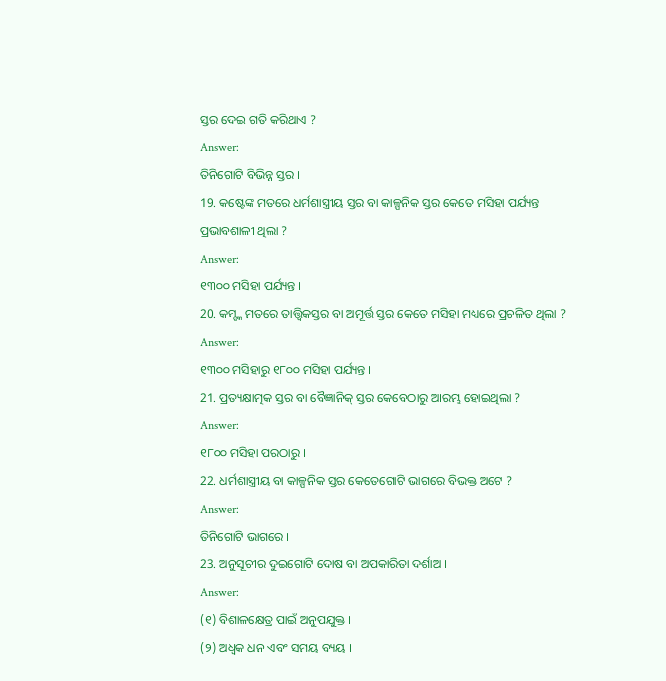ସ୍ତର ଦେଇ ଗତି କରିଥାଏ ?
Answer:
ତିନିଗୋଟି ବିଭିନ୍ନ ସ୍ତର ।
19. କଷ୍ଟେଙ୍କ ମତରେ ଧର୍ମଶାସ୍ତ୍ରୀୟ ସ୍ତର ବା କାଳ୍ପନିକ ସ୍ତର କେତେ ମସିହା ପର୍ଯ୍ୟନ୍ତ ପ୍ରଭାବଶାଳୀ ଥିଲା ?
Answer:
୧୩୦୦ ମସିହା ପର୍ଯ୍ୟନ୍ତ ।
20. କମ୍ଙ୍କ ମତରେ ତାତ୍ତ୍ଵିକସ୍ତର ବା ଅମୂର୍ତ୍ତ ସ୍ତର କେତେ ମସିହା ମଧ୍ୟରେ ପ୍ରଚଳିତ ଥିଲା ?
Answer:
୧୩୦୦ ମସିହାରୁ ୧୮୦୦ ମସିହା ପର୍ଯ୍ୟନ୍ତ ।
21. ପ୍ରତ୍ୟକ୍ଷାତ୍ମକ ସ୍ତର ବା ବୈଜ୍ଞାନିକ୍ ସ୍ତର କେବେଠାରୁ ଆରମ୍ଭ ହୋଇଥିଲା ?
Answer:
୧୮୦୦ ମସିହା ପରଠାରୁ ।
22. ଧର୍ମଶାସ୍ତ୍ରୀୟ ବା କାଳ୍ପନିକ ସ୍ତର କେତେଗୋଟି ଭାଗରେ ବିଭକ୍ତ ଅଟେ ?
Answer:
ତିନିଗୋଟି ଭାଗରେ ।
23. ଅନୁସୂଚୀର ଦୁଇଗୋଟି ଦୋଷ ବା ଅପକାରିତା ଦର୍ଶାଅ ।
Answer:
(୧) ବିଶାଳକ୍ଷେତ୍ର ପାଇଁ ଅନୁପଯୁକ୍ତ ।
(୨) ଅଧ୍ବକ ଧନ ଏବଂ ସମୟ ବ୍ୟୟ ।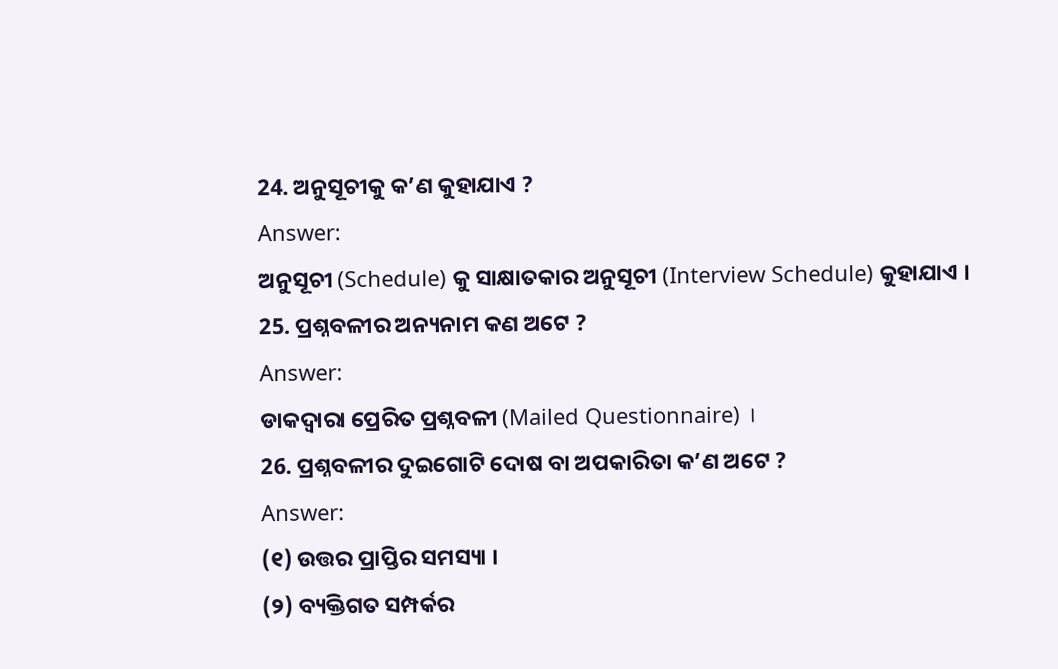24. ଅନୁସୂଚୀକୁ କ’ଣ କୁହାଯାଏ ?
Answer:
ଅନୁସୂଚୀ (Schedule) କୁ ସାକ୍ଷାତକାର ଅନୁସୂଚୀ (Interview Schedule) କୁହାଯାଏ ।
25. ପ୍ରଶ୍ନବଳୀର ଅନ୍ୟନାମ କଣ ଅଟେ ?
Answer:
ଡାକଦ୍ବାରା ପ୍ରେରିତ ପ୍ରଶ୍ନବଳୀ (Mailed Questionnaire) ।
26. ପ୍ରଶ୍ନବଳୀର ଦୁଇଗୋଟି ଦୋଷ ବା ଅପକାରିତା କ’ଣ ଅଟେ ?
Answer:
(୧) ଉତ୍ତର ପ୍ରାପ୍ତିର ସମସ୍ୟା ।
(୨) ବ୍ୟକ୍ତିଗତ ସମ୍ପର୍କର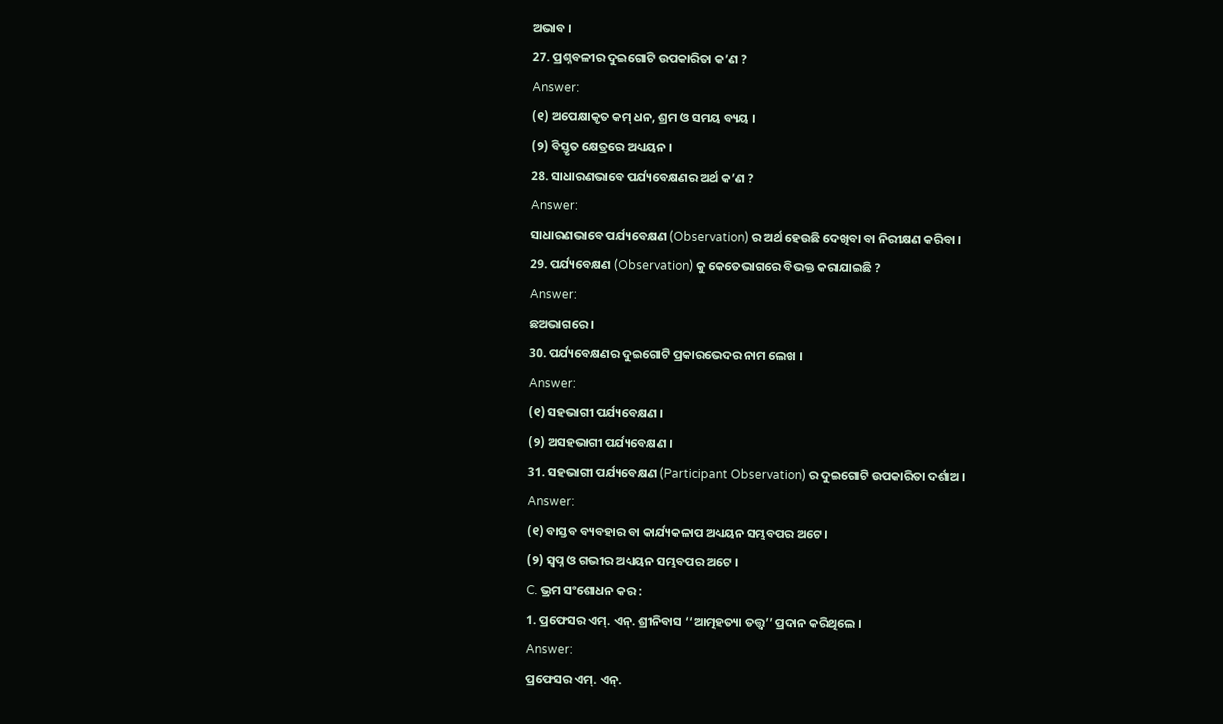ଅଭାବ ।
27. ପ୍ରଶ୍ନବଳୀର ଦୁଇଗୋଟି ଉପକାରିତା କ’ଣ ?
Answer:
(୧) ଅପେକ୍ଷାକୃତ କମ୍ ଧନ, ଶ୍ରମ ଓ ସମୟ ବ୍ୟୟ ।
(୨) ବିସ୍ତୃତ କ୍ଷେତ୍ରରେ ଅଧ୍ୟୟନ ।
28. ସାଧାରଣଭାବେ ପର୍ଯ୍ୟବେକ୍ଷଣର ଅର୍ଥ କ’ଣ ?
Answer:
ସାଧାରଣଭାବେ ପର୍ଯ୍ୟବେକ୍ଷଣ (Observation) ର ଅର୍ଥ ହେଉଛି ଦେଖିବା ବା ନିରୀକ୍ଷଣ କରିବା ।
29. ପର୍ଯ୍ୟବେକ୍ଷଣ (Observation) କୁ କେତେଭାଗରେ ବିଭକ୍ତ କରାଯାଇଛି ?
Answer:
ଛଅଭାଗରେ ।
30. ପର୍ଯ୍ୟବେକ୍ଷଣର ଦୁଇଗୋଟି ପ୍ରକାରଭେଦର ନାମ ଲେଖ ।
Answer:
(୧) ସହଭାଗୀ ପର୍ଯ୍ୟବେକ୍ଷଣ ।
(୨) ଅସହଭାଗୀ ପର୍ଯ୍ୟବେକ୍ଷଣ ।
31. ସହଭାଗୀ ପର୍ଯ୍ୟବେକ୍ଷଣ (Participant Observation) ର ଦୁଇଗୋଟି ଉପକାରିତା ଦର୍ଶାଅ ।
Answer:
(୧) ବାସ୍ତବ ବ୍ୟବହାର ବା କାର୍ଯ୍ୟକଳାପ ଅଧ୍ୟୟନ ସମ୍ଭବପର ଅଟେ ।
(୨) ସ୍ବପ୍ନ ଓ ଗଭୀର ଅଧ୍ୟୟନ ସମ୍ଭବପର ଅଟେ ।
C. ଭ୍ରମ ସଂଶୋଧନ କର :
1. ପ୍ରଫେସର ଏମ୍. ଏନ୍. ଶ୍ରୀନିବାସ ‘‘ଆତ୍ମହତ୍ୟା ତତ୍ତ୍ୱ’’ ପ୍ରଦାନ କରିଥିଲେ ।
Answer:
ପ୍ରଫେସର ଏମ୍. ଏନ୍.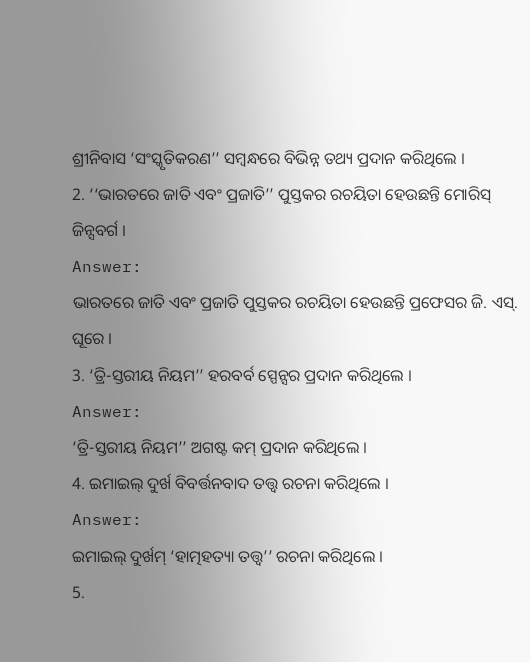ଶ୍ରୀନିବାସ ‘ସଂସ୍କୃତିକରଣ’’ ସମ୍ବନ୍ଧରେ ବିଭିନ୍ନ ତଥ୍ୟ ପ୍ରଦାନ କରିଥିଲେ ।
2. ‘‘ଭାରତରେ ଜାତି ଏବଂ ପ୍ରଜାତି’’ ପୁସ୍ତକର ରଚୟିତା ହେଉଛନ୍ତି ମୋରିସ୍ ଜିନ୍ସବର୍ଗ ।
Answer:
ଭାରତରେ ଜାତି ଏବଂ ପ୍ରଜାତି ପୁସ୍ତକର ରଚୟିତା ହେଉଛନ୍ତି ପ୍ରଫେସର ଜି. ଏସ୍. ଘୂରେ ।
3. ‘ତ୍ରି-ସ୍ତରୀୟ ନିୟମ’’ ହରବର୍ବ ସ୍ପେନ୍ସର ପ୍ରଦାନ କରିଥିଲେ ।
Answer:
‘ତ୍ରି-ସ୍ତରୀୟ ନିୟମ’’ ଅଗଷ୍ଟ କମ୍ ପ୍ରଦାନ କରିଥିଲେ ।
4. ଇମାଇଲ୍ ଦୁର୍ଖ ବିବର୍ତ୍ତନବାଦ ତତ୍ତ୍ବ ରଚନା କରିଥିଲେ ।
Answer:
ଇମାଇଲ୍ ଦୁର୍ଖମ୍ ‘ହାତ୍ମହତ୍ୟା ତତ୍ତ୍ୱ’’ ରଚନା କରିଥିଲେ ।
5.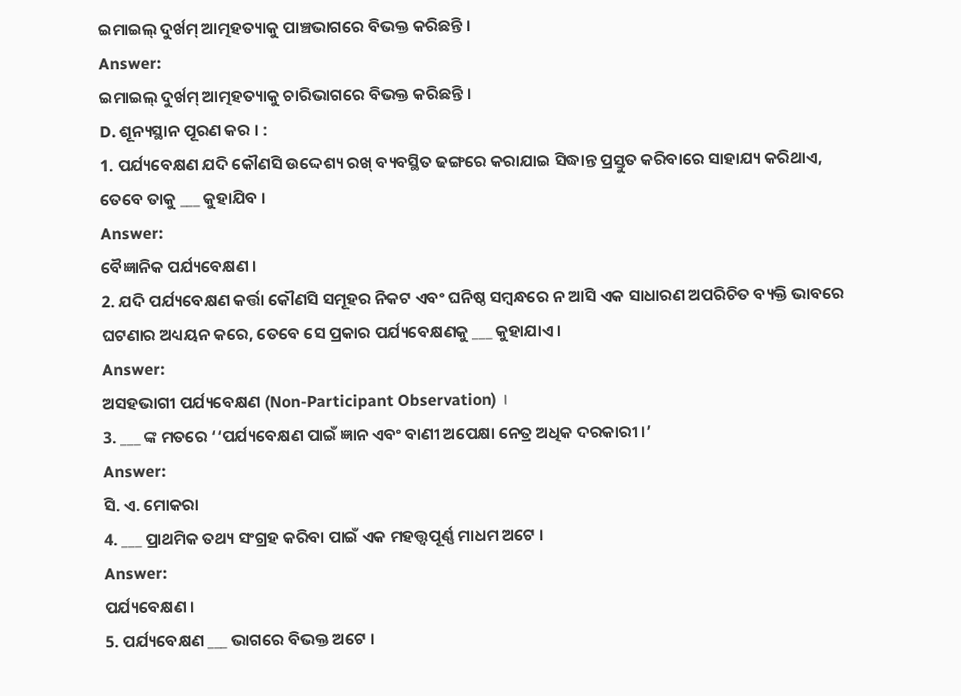ଇମାଇଲ୍ ଦୁର୍ଖମ୍ ଆତ୍ମହତ୍ୟାକୁ ପାଞ୍ଚଭାଗରେ ବିଭକ୍ତ କରିଛନ୍ତି ।
Answer:
ଇମାଇଲ୍ ଦୁର୍ଖମ୍ ଆତ୍ମହତ୍ୟାକୁ ଚାରିଭାଗରେ ବିଭକ୍ତ କରିଛନ୍ତି ।
D. ଶୂନ୍ୟସ୍ଥାନ ପୂରଣ କର । :
1. ପର୍ଯ୍ୟବେକ୍ଷଣ ଯଦି କୌଣସି ଉଦ୍ଦେଶ୍ୟ ରଖ୍ ବ୍ୟବସ୍ଥିତ ଢଙ୍ଗରେ କରାଯାଇ ସିଦ୍ଧାନ୍ତ ପ୍ରସ୍ତୁତ କରିବାରେ ସାହାଯ୍ୟ କରିଥାଏ, ତେବେ ତାକୁ ___ କୁହାଯିବ ।
Answer:
ବୈଜ୍ଞାନିକ ପର୍ଯ୍ୟବେକ୍ଷଣ ।
2. ଯଦି ପର୍ଯ୍ୟବେକ୍ଷଣ କର୍ତ୍ତା କୌଣସି ସମୂହର ନିକଟ ଏବଂ ଘନିଷ୍ଠ ସମ୍ବନ୍ଧରେ ନ ଆସି ଏକ ସାଧାରଣ ଅପରିଚିତ ବ୍ୟକ୍ତି ଭାବରେ ଘଟଣାର ଅଧ୍ୟୟନ କରେ, ତେବେ ସେ ପ୍ରକାର ପର୍ଯ୍ୟବେକ୍ଷଣକୁ ___ କୁହାଯାଏ ।
Answer:
ଅସହଭାଗୀ ପର୍ଯ୍ୟବେକ୍ଷଣ (Non-Participant Observation) ।
3. ___ ଙ୍କ ମତରେ ‘‘ପର୍ଯ୍ୟବେକ୍ଷଣ ପାଇଁ ଜ୍ଞାନ ଏବଂ ବାଣୀ ଅପେକ୍ଷା ନେତ୍ର ଅଧିକ ଦରକାରୀ ।’
Answer:
ସି. ଏ. ମୋକରା
4. ___ ପ୍ରାଥମିକ ତଥ୍ୟ ସଂଗ୍ରହ କରିବା ପାଇଁ ଏକ ମହତ୍ତ୍ବପୂର୍ଣ୍ଣ ମାଧମ ଅଟେ ।
Answer:
ପର୍ଯ୍ୟବେକ୍ଷଣ ।
5. ପର୍ଯ୍ୟବେକ୍ଷଣ ___ ଭାଗରେ ବିଭକ୍ତ ଅଟେ ।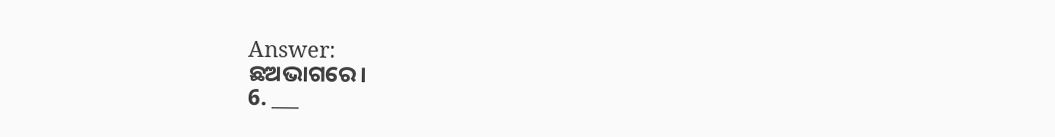Answer:
ଛଅଭାଗରେ।
6. ___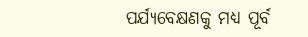ପର୍ଯ୍ୟବେକ୍ଷଣକୁ ମଧ୍ଯ ପୂର୍ବ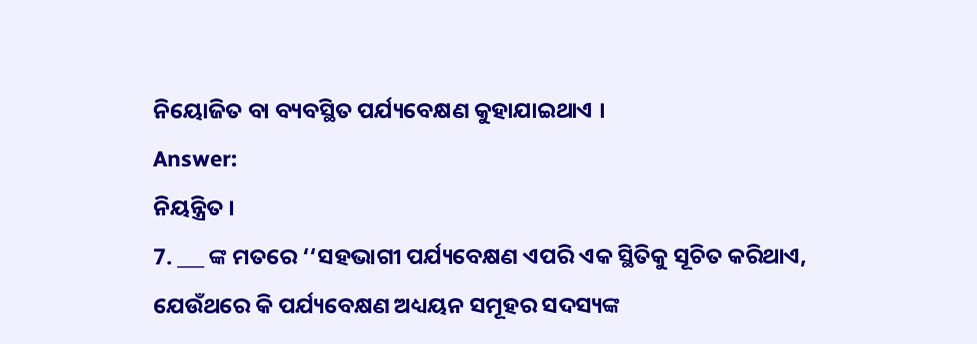ନିୟୋଜିତ ବା ବ୍ୟବସ୍ଥିତ ପର୍ଯ୍ୟବେକ୍ଷଣ କୁହାଯାଇଥାଏ ।
Answer:
ନିୟନ୍ତ୍ରିତ ।
7. ___ ଙ୍କ ମତରେ ‘‘ସହଭାଗୀ ପର୍ଯ୍ୟବେକ୍ଷଣ ଏପରି ଏକ ସ୍ଥିତିକୁ ସୂଚିତ କରିଥାଏ, ଯେଉଁଥରେ କି ପର୍ଯ୍ୟବେକ୍ଷଣ ଅଧ୍ୟୟନ ସମୂହର ସଦସ୍ୟଙ୍କ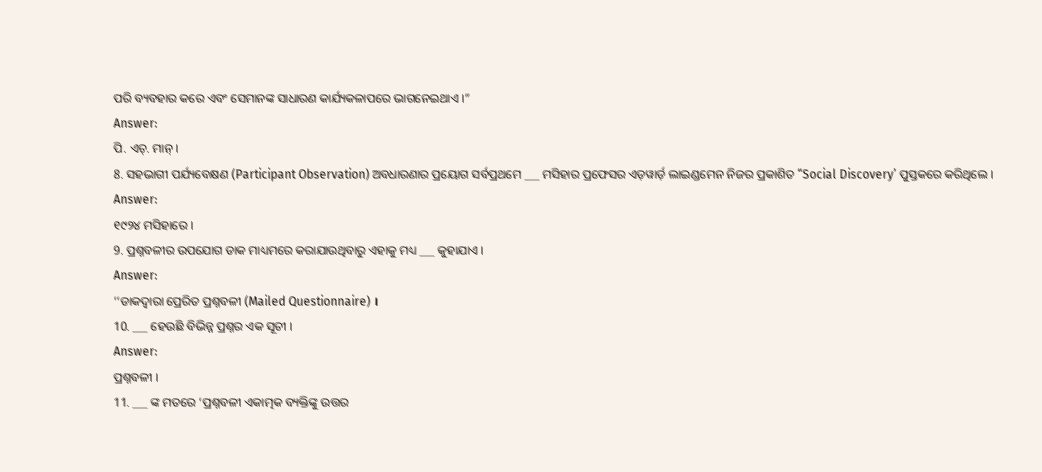ପରି ବ୍ୟବହାର କରେ ଏବଂ ସେମାନଙ୍କ ସାଧାରଣ କାର୍ଯ୍ୟକଳାପରେ ଭାଗନେଇଥାଏ ।”
Answer:
ପି. ଏଚ୍. ମାନ୍ ।
8. ସହଭାଗୀ ପର୍ଯ୍ୟବେକ୍ଷଣ (Participant Observation) ଅବଧାରଣାର ପ୍ରୟୋଗ ସର୍ବପ୍ରଥମେ ___ ମସିହାର ପ୍ରଫେସର ଏଡ଼ୱାର୍ଡ଼ ଲାଇଣ୍ଡମେନ ନିଜର ପ୍ରକାଶିତ “Social Discovery’ ପୁସ୍ତକରେ କରିଥିଲେ ।
Answer:
୧୯୨୪ ମସିହାରେ ।
9. ପ୍ରଶ୍ନବଳୀର ଉପଯୋଗ ଡାକ ମାଧ୍ୟମରେ କରାଯାଉଥିବାରୁ ଏହାକୁ ମଧ୍ୟ ___ କୁହାଯାଏ ।
Answer:
‘‘ଡାକଦ୍ବାରା ପ୍ରେରିତ ପ୍ରଶ୍ନବଳୀ (Mailed Questionnaire) ।
10. ___ ହେଉଛି ବିଭିନ୍ନ ପ୍ରଶ୍ନର ଏକ ସୂଚୀ ।
Answer:
ପ୍ରଶ୍ନବଳୀ ।
11. ___ ଙ୍କ ମତରେ ‘ପ୍ରଶ୍ନବଳୀ ଏକାତ୍ମକ ବ୍ୟକ୍ତିଙ୍କୁ ଉତ୍ତର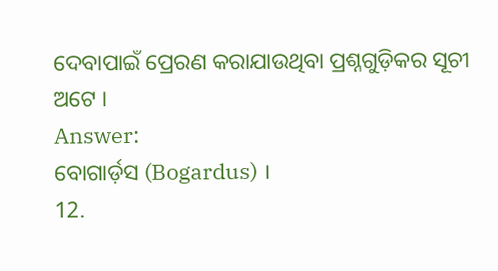ଦେବାପାଇଁ ପ୍ରେରଣ କରାଯାଉଥିବା ପ୍ରଶ୍ନଗୁଡ଼ିକର ସୂଚୀ ଅଟେ ।
Answer:
ବୋଗାର୍ଡ଼ସ (Bogardus) ।
12.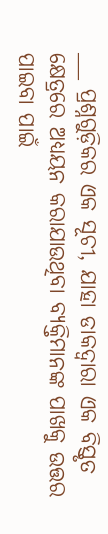___ ପ୍ରଶ୍ନଗୁଡ଼ିକର ଏକ ସୂଚୀ, ଯାହା ଡାକଦ୍ବାରା ଏକ ବିସ୍ତୃତ କ୍ଷେତ୍ରରେ ଅଧ୍ୟୟନ କରାଯାଉଥିବା ବ୍ୟକ୍ତିମାନଙ୍କ ପାଖକୁ ଉତ୍ତର ପାଇବା ପାଇଁ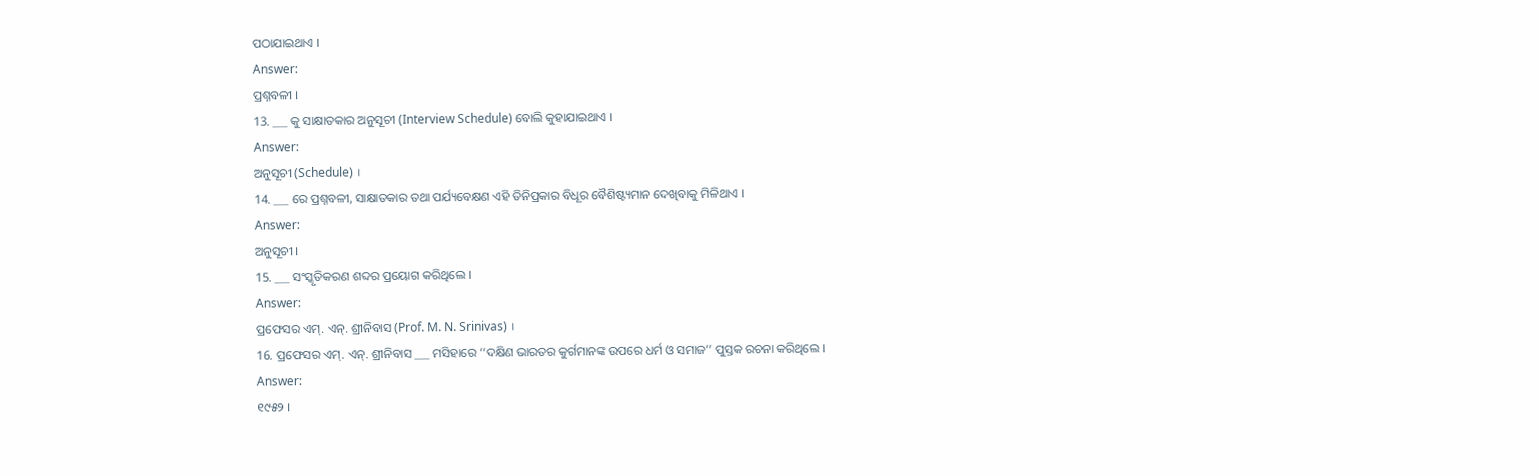ପଠାଯାଇଥାଏ ।
Answer:
ପ୍ରଶ୍ନବଳୀ ।
13. ___ କୁ ସାକ୍ଷାତକାର ଅନୁସୂଚୀ (Interview Schedule) ବୋଲି କୁହାଯାଇଥାଏ ।
Answer:
ଅନୁସୂଚୀ (Schedule) ।
14. ___ ରେ ପ୍ରଶ୍ନବଳୀ, ସାକ୍ଷାତକାର ତଥା ପର୍ଯ୍ୟବେକ୍ଷଣ ଏହି ତିନିପ୍ରକାର ବିଧୂର ବୈଶିଷ୍ଟ୍ୟମାନ ଦେଖିବାକୁ ମିଳିଥାଏ ।
Answer:
ଅନୁସୂଚୀ ।
15. ___ ସଂସ୍କୃତିକରଣ ଶବ୍ଦର ପ୍ରୟୋଗ କରିଥିଲେ ।
Answer:
ପ୍ରଫେସର ଏମ୍. ଏନ୍. ଶ୍ରୀନିବାସ (Prof. M. N. Srinivas) ।
16. ପ୍ରଫେସର ଏମ୍. ଏନ୍. ଶ୍ରୀନିବାସ ___ ମସିହାରେ ‘‘ଦକ୍ଷିଣ ଭାରତର କୁର୍ଗମାନଙ୍କ ଉପରେ ଧର୍ମ ଓ ସମାଜ’’ ପୁସ୍ତକ ରଚନା କରିଥିଲେ ।
Answer:
୧୯୫୨ ।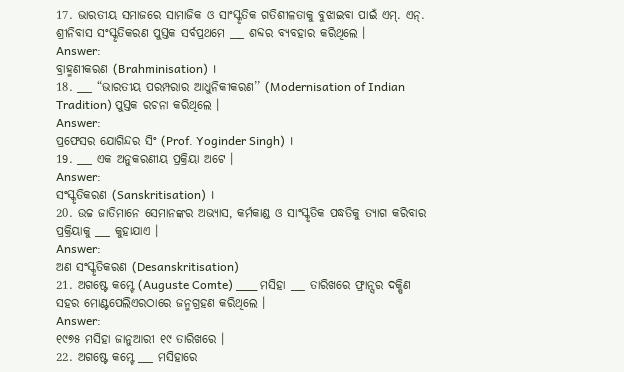17. ଭାରତୀୟ ସମାଜରେ ସାମାଜିକ ଓ ସାଂସ୍କୃତିକ ଗତିଶୀଳତାକୁ ବୁଝାଇବା ପାଇଁ ଏମ୍. ଏନ୍. ଶ୍ରୀନିବାସ ସଂସ୍କୃତିକରଣ ପୁସ୍ତକ ସର୍ବପ୍ରଥମେ ___ ଶବ୍ଦର ବ୍ୟବହାର କରିଥିଲେ ।
Answer:
ବ୍ରାହ୍ମଣୀକରଣ (Brahminisation) ।
18. ___ “ଭାରତୀୟ ପରମ୍ପରାର ଆଧୁନିକୀକରଣ’’ (Modernisation of Indian Tradition) ପୁସ୍ତକ ରଚନା କରିଥିଲେ ।
Answer:
ପ୍ରଫେସର ଯୋଗିନ୍ଦର ସିଂ (Prof. Yoginder Singh) ।
19. ___ ଏକ ଅନୁକରଣୀୟ ପ୍ରକ୍ରିୟା ଅଟେ ।
Answer:
ସଂସ୍କୃତିକରଣ (Sanskritisation) ।
20. ଉଚ୍ଚ ଜାତିମାନେ ସେମାନଙ୍କର ଅଭ୍ୟାସ, କର୍ମକାଣ୍ଡ ଓ ସାଂସ୍କୃତିକ ପଦ୍ଧତିକୁ ତ୍ୟାଗ କରିବାର ପ୍ରକ୍ରିୟାକୁ ___ କୁହାଯାଏ ।
Answer:
ଅଣ ସଂସ୍କୃତିକରଣ (Desanskritisation)
21. ଅଗଷ୍ଟେ କମ୍ଟେ (Auguste Comte) ___ ମସିହା ___ ତାରିଖରେ ଫ୍ରାନ୍ସର ଦକ୍ଷିଣ ସହର ମୋଣ୍ଟପେଲିଏରଠାରେ ଜନ୍ମଗ୍ରହଣ କରିଥିଲେ ।
Answer:
୧୯୭୫ ମସିହା ଜାନୁଆରୀ ୧୯ ତାରିଖରେ ।
22. ଅଗଷ୍ଟେ କମ୍ଟେ ___ ମସିହାରେ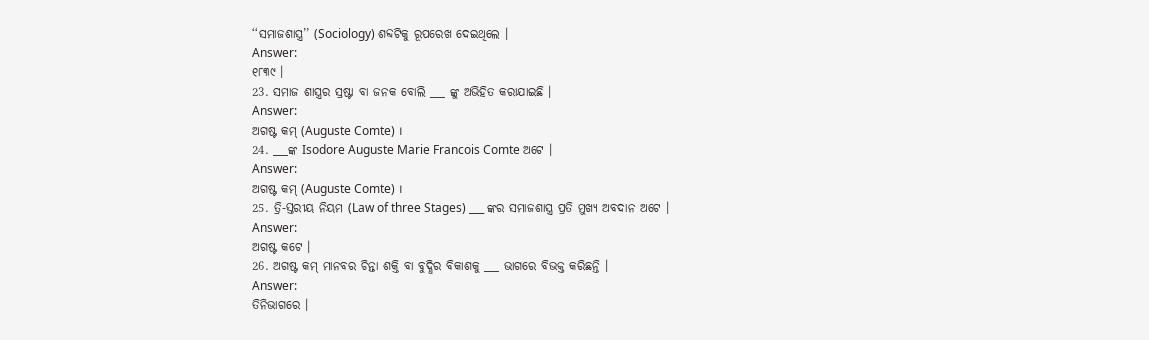‘‘ସମାଜଶାସ୍ତ୍ର’’ (Sociology) ଶବ୍ଦଟିକୁ ରୂପରେଖ ଦେଇଥିଲେ ।
Answer:
୧୮୩୯ ।
23. ସମାଜ ଶାସ୍ତ୍ରର ସ୍ରଷ୍ଟା ବା ଜନକ ବୋଲି ___ ଙ୍କୁ ଅଭିହିତ କରାଯାଇଛି ।
Answer:
ଅଗଷ୍ଟ କମ୍ (Auguste Comte) ।
24. ___ଙ୍କ Isodore Auguste Marie Francois Comte ଅଟେ ।
Answer:
ଅଗଷ୍ଟ କମ୍ (Auguste Comte) ।
25. ତ୍ରି-ସ୍ତରୀୟ ନିୟମ (Law of three Stages) ___ ଙ୍କର ସମାଜଶାସ୍ତ୍ର ପ୍ରତି ମୁଖ୍ୟ ଅବଦାନ ଅଟେ ।
Answer:
ଅଗଷ୍ଟ କଟେ ।
26. ଅଗଷ୍ଟ କମ୍ ମାନବର ଚିନ୍ତା ଶକ୍ତି ବା ବୁଦ୍ଧିର ବିକାଶକୁ ___ ଭାଗରେ ବିଭକ୍ତ କରିଛନ୍ତି ।
Answer:
ତିନିଭାଗରେ ।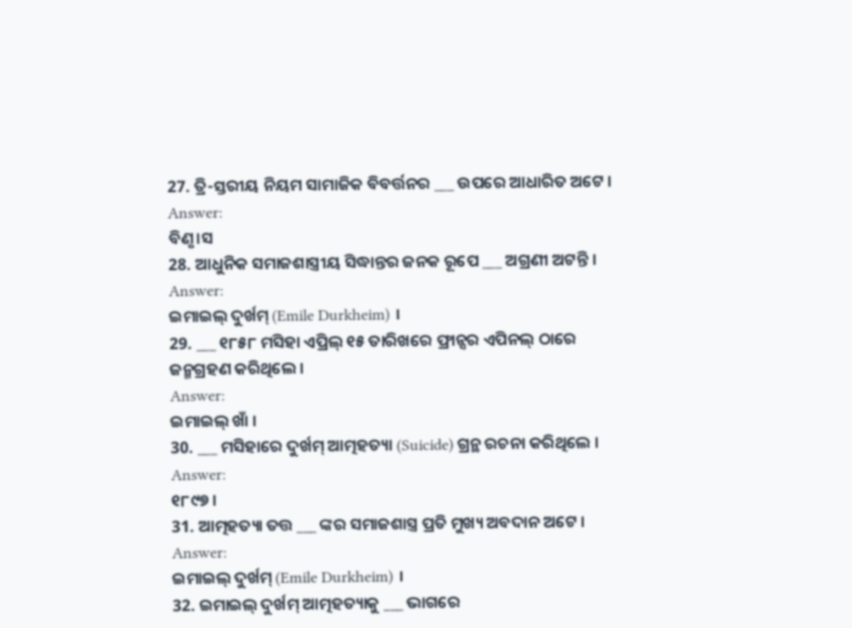27. ତ୍ରି-ସ୍ତରୀୟ ନିୟମ ସାମାଜିକ ବିବର୍ତ୍ତନର ___ ଉପରେ ଆଧାରିତ ଅଟେ ।
Answer:
ବିଣୃ।ସ
28. ଆଧୁନିକ ସମାଜଶାସ୍ତ୍ରୀୟ ସିଦ୍ଧାନ୍ତର ଜନକ ରୂପେ ___ ଅଗ୍ରଣୀ ଅଟନ୍ତି ।
Answer:
ଇମାଇଲ୍ ଦୁର୍ଖମ୍ (Emile Durkheim) ।
29. ___ ୧୮୫୮ ମସିହା ଏପ୍ରିଲ୍ ୧୫ ତାରିଖରେ ଫ୍ରାନ୍ସର ଏପିନଲ୍ ଠାରେ ଜନ୍ମଗ୍ରହଣ କରିଥିଲେ ।
Answer:
ଇମାଇଲ୍ ଖାଁ ।
30. ___ ମସିହାରେ ଦୁର୍ଖମ୍ ଆତ୍ମହତ୍ୟା (Suicide) ଗ୍ରନ୍ଥ ରଚନା କରିଥିଲେ ।
Answer:
୧୮୯୭ ।
31. ଆତ୍ମହତ୍ୟା ତତ୍ତ ___ ଙ୍କର ସମାଜଶାସ୍ତ୍ର ପ୍ରତି ମୁଖ୍ୟ ଅବଦାନ ଅଟେ ।
Answer:
ଇମାଇଲ୍ ଦୁର୍ଖମ୍ (Emile Durkheim) ।
32. ଇମାଇଲ୍ ଦୁର୍ଖମ୍ ଆତ୍ମହତ୍ୟାକୁ ___ ଭାଗରେ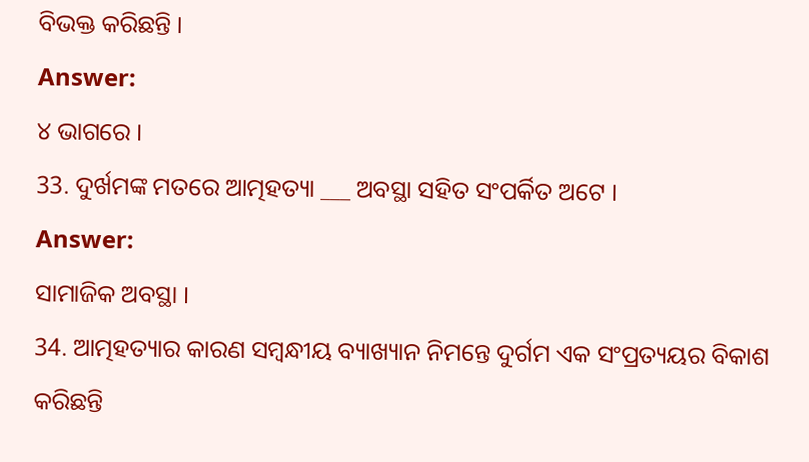ବିଭକ୍ତ କରିଛନ୍ତି ।
Answer:
୪ ଭାଗରେ ।
33. ଦୁର୍ଖମଙ୍କ ମତରେ ଆତ୍ମହତ୍ୟା ___ ଅବସ୍ଥା ସହିତ ସଂପର୍କିତ ଅଟେ ।
Answer:
ସାମାଜିକ ଅବସ୍ଥା ।
34. ଆତ୍ମହତ୍ୟାର କାରଣ ସମ୍ବନ୍ଧୀୟ ବ୍ୟାଖ୍ୟାନ ନିମନ୍ତେ ଦୁର୍ଗମ ଏକ ସଂପ୍ରତ୍ୟୟର ବିକାଶ କରିଛନ୍ତି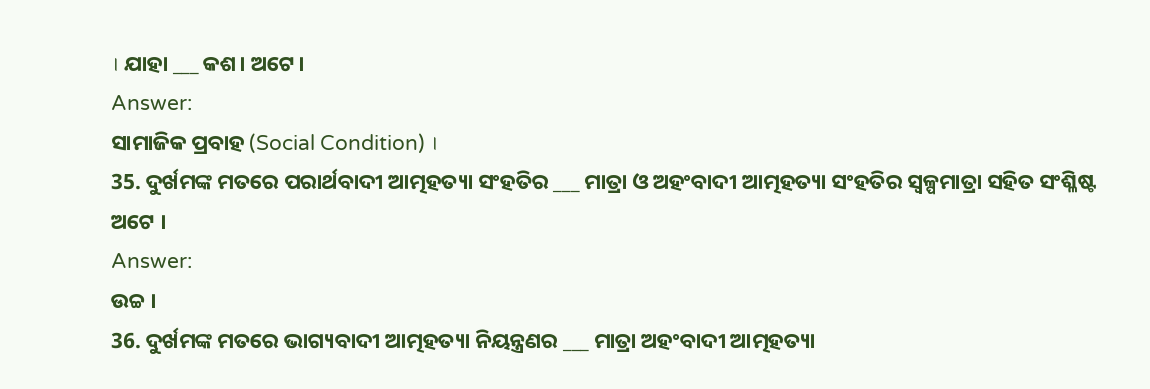। ଯାହା ___ କଶ। ଅଟେ।
Answer:
ସାମାଜିକ ପ୍ରବାହ (Social Condition) ।
35. ଦୁର୍ଖମଙ୍କ ମତରେ ପରାର୍ଥବାଦୀ ଆତ୍ମହତ୍ୟା ସଂହତିର ___ ମାତ୍ରା ଓ ଅହଂବାଦୀ ଆତ୍ମହତ୍ୟା ସଂହତିର ସ୍ଵଳ୍ପମାତ୍ରା ସହିତ ସଂଶ୍ଳିଷ୍ଟ ଅଟେ ।
Answer:
ଉଚ୍ଚ ।
36. ଦୁର୍ଖମଙ୍କ ମତରେ ଭାଗ୍ୟବାଦୀ ଆତ୍ମହତ୍ୟା ନିୟନ୍ତ୍ରଣର ___ ମାତ୍ରା ଅହଂବାଦୀ ଆତ୍ମହତ୍ୟା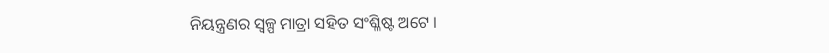ନିୟନ୍ତ୍ରଣର ସ୍ଵଳ୍ପ ମାତ୍ରା ସହିତ ସଂଶ୍ଳିଷ୍ଟ ଅଟେ ।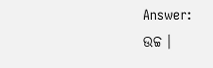Answer:
ଉଚ୍ଚ ।